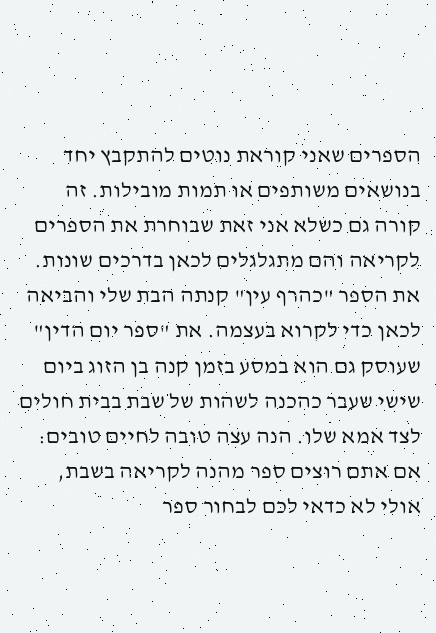הספרים שאני קוראת נוטים להתקבץ יחד בנושאים משותפים או תמות מובילות. זה קורה גם כשלא אני זאת שבוחרת את הספרים לקריאה והם מתגלגלים לכאן בדרכים שונות. את הספר "כהרף עין" קנתה הבת שלי והביאה לכאן כדי לקרוא בעצמה. את "ספר יום הדין" שעוסק גם הוא במסע בזמן קנה בן הזוג ביום שישי שעבר כהכנה לשהות של שבת בבית חולים לצד אמא שלו. הנה עצה טובה לחיים טובים: אם אתם רוצים ספר מהנה לקריאה בשבת, אולי לא כדאי לכם לבחור ספר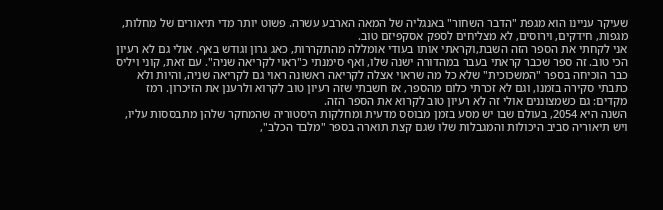שעיקר עניינו הוא מגפת "הדבר השחור" באנגליה של המאה הארבע עשרה. פשוט יותר מדי תיאורים של מחלות, מגפות, חידקים, וירוסים, לא מצליחים לספק אסקפיזם טוב.
אני לקחתי את הספר הזה השבת,וקראתי אותו בעודי אומללה מהתקררות, כאג גרון וגודש באף. אולי גם לא רעיון הכי טוב. זה ספר שכבר קראתי בעבר במהדורה ישנה שלו, ואף סימנתי כ"ראוי לקריאה שניה". עם זאת, קוני ויליס כבר הוכיחה בספר "המשכוכית" שלא כל מה שראוי אצלה לקריאה ראשונה ראוי גם לקריאה שניה, והיות ולא כתבתי סקירה בזמנו, וגם לא זכרתי כלום מהספר, אז חשבתי שזה רעיון טוב לקרוא ולרענן את הזיכרון. רמז מקדים: גם כשמצוננים אולי זה לא רעיון טוב לקרוא את הספר הזה.
השנה היא 2054, בעולם שבו יש מסע בזמן מבוסס מדעית ומחלקות היסטוריה שהמחקר שלהן מתבססות עליו, ויש תיאוריה סביב היכולות והמגבלות שלו שגם קצת תוארה בספר "מלבד הכלב",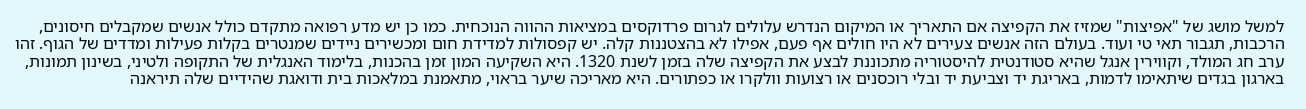למשל מושג של "אפיצות" שמזיז את הקפיצה אם התאריך או המיקום הנדרש עלולים לגרום פרדוקסים במציאות ההווה הנוכחית. כמו כן יש מדע רפואה מתקדם כולל אנשים שמקבלים חיסונים, הרכבות, תגבור תאי טי ועוד. בעולם הזה אנשים צעירים לא היו חולים אף פעם, אפילו לא בהצטננות קלה. יש קפסולות למדידת חום ומכשירים ניידים שמנטרים בקלות פעילות ומדדים של הגוף. זהו ערב חג המולד, וקווירין אנגל שהיא סטודנטית להיסטוריה מתכוננת לבצע את הקפיצה שלה בזמן לשנת 1320. היא השקיעה המון זמן בהכנות, בלימוד האנגלית של התקופה ולטיני, בשינון תמונות, בארגון בגדים שיתאימו לדמות, באריגת יד וצביעת יד ובלי רוכסנים או רצועות וולקרו או כפתורים. היא מאריכה שיער בראוי, מתאמנת במלאכות בית ודואגת שהידיים שלה תיראנה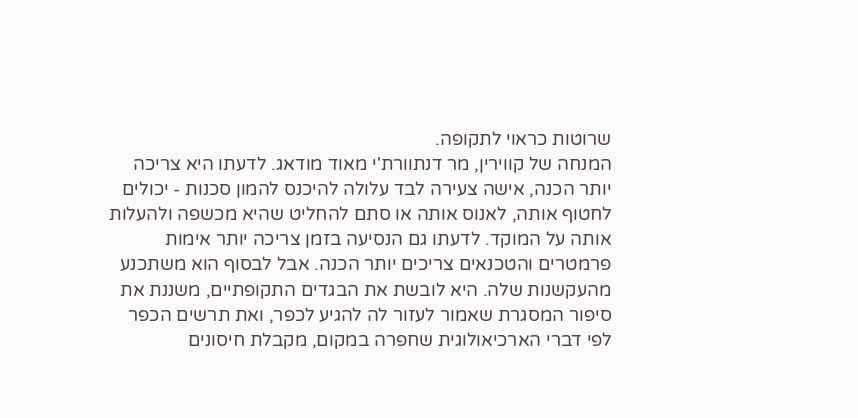שרוטות כראוי לתקופה.
המנחה של קווירין, מר דנתוורת'י מאוד מודאג. לדעתו היא צריכה יותר הכנה, אישה צעירה לבד עלולה להיכנס להמון סכנות - יכולים לחטוף אותה, לאנוס אותה או סתם להחליט שהיא מכשפה ולהעלות אותה על המוקד. לדעתו גם הנסיעה בזמן צריכה יותר אימות פרמטרים והטכנאים צריכים יותר הכנה. אבל לבסוף הוא משתכנע מהעקשנות שלה. היא לובשת את הבגדים התקופתיים, משננת את סיפור המסגרת שאמור לעזור לה להגיע לכפר, ואת תרשים הכפר לפי דברי הארכיאולוגית שחפרה במקום, מקבלת חיסונים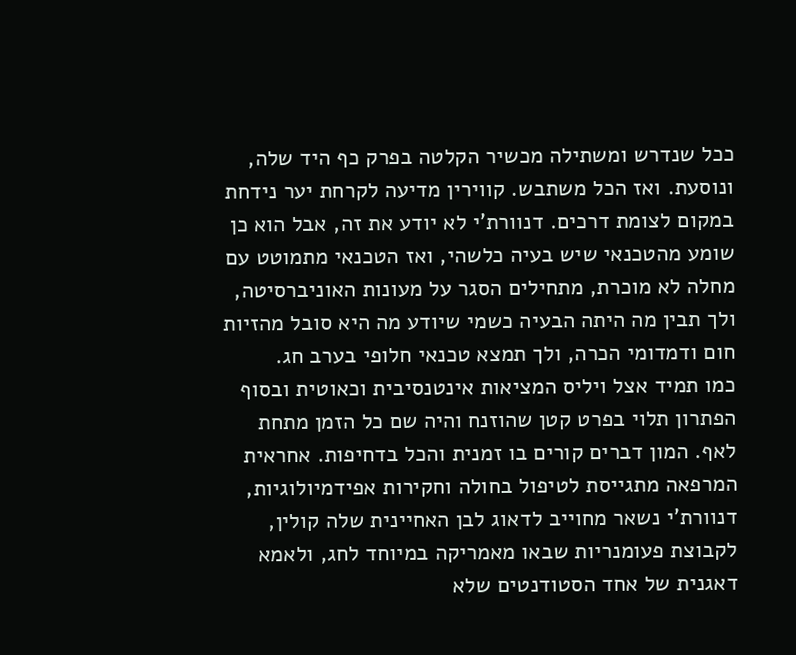ככל שנדרש ומשתילה מכשיר הקלטה בפרק כף היד שלה, ונוסעת. ואז הכל משתבש. קווירין מדיעה לקרחת יער נידחת במקום לצומת דרכים. דנוורת'י לא יודע את זה, אבל הוא כן שומע מהטכנאי שיש בעיה כלשהי, ואז הטכנאי מתמוטט עם מחלה לא מוכרת, מתחילים הסגר על מעונות האוניברסיטה, ולך תבין מה היתה הבעיה כשמי שיודע מה היא סובל מהזיות חום ודמדומי הכרה, ולך תמצא טכנאי חלופי בערב חג.
כמו תמיד אצל ויליס המציאות אינטנסיבית וכאוטית ובסוף הפתרון תלוי בפרט קטן שהוזנח והיה שם כל הזמן מתחת לאף. המון דברים קורים בו זמנית והכל בדחיפות. אחראית המרפאה מתגייסת לטיפול בחולה וחקירות אפידמיולוגיות, דנוורת'י נשאר מחוייב לדאוג לבן האחיינית שלה קולין, לקבוצת פעומנריות שבאו מאמריקה במיוחד לחג, ולאמא דאגנית של אחד הסטודנטים שלא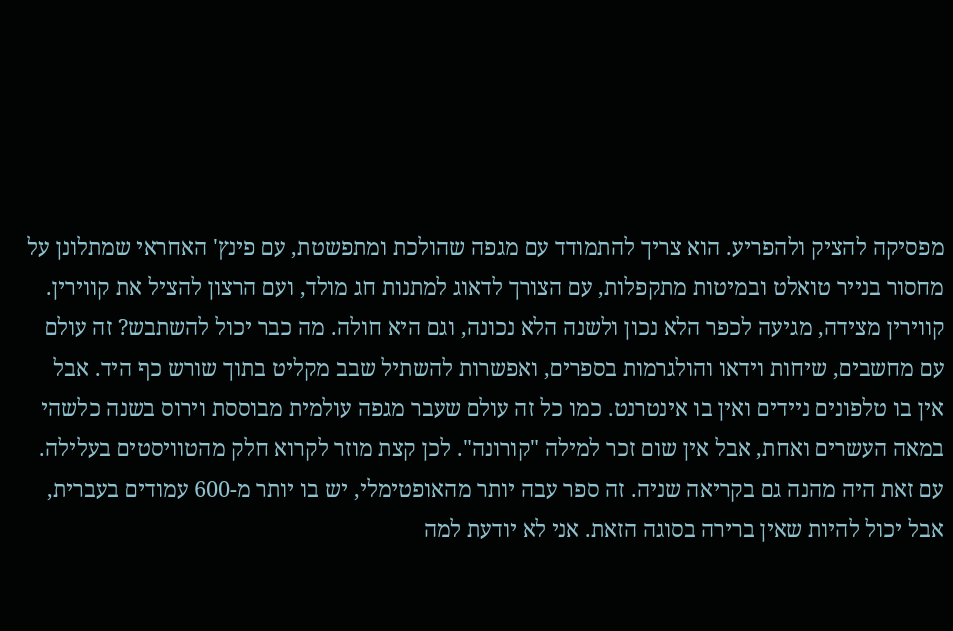מפסיקה להציק ולהפריע. הוא צריך להתמודד עם מגפה שהולכת ומתפשטת, עם פינץ' האחראי שמתלונן על מחסור בנייר טואלט ובמיטות מתקפלות, עם הצורך לדאוג למתנות חג מולד, ועם הרצון להציל את קווירין. קווירין מצידה, מגיעה לכפר הלא נכון ולשנה הלא נכונה, וגם היא חולה. מה כבר יכול להשתבש? זה עולם עם מחשבים, שיחות וידאו והולגרמות בספרים, ואפשרות להשתיל שבב מקליט בתוך שורש כף היד. אבל אין בו טלפונים ניידים ואין בו אינטרנט. כמו כל זה עולם שעבר מגפה עולמית מבוססת וירוס בשנה כלשהי במאה העשרים ואחת, אבל אין שום זכר למילה "קורונה". לכן קצת מוזר לקרוא חלק מהטוויסטים בעלילה.
עם זאת היה מהנה גם בקריאה שניה. זה ספר עבה יותר מהאופטימלי, יש בו יותר מ-600 עמודים בעברית, אבל יכול להיות שאין ברירה בסוגה הזאת. אני לא יודעת למה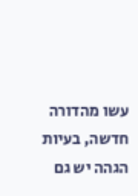עשו מהדורה חדשה, בעיות הגהה יש גם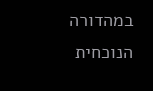במהדורה הנוכחית